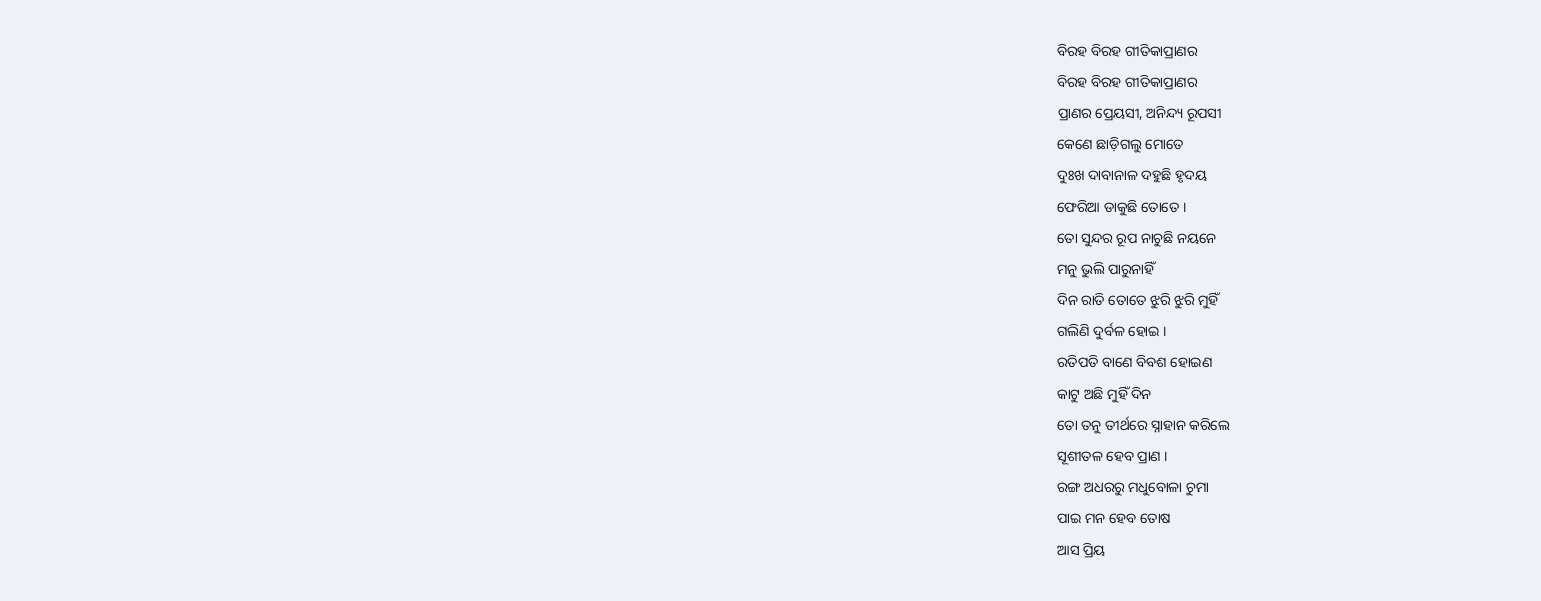ବିରହ ବିରହ ଗୀତିକାପ୍ରାଣର
ବିରହ ବିରହ ଗୀତିକାପ୍ରାଣର
ପ୍ରାଣର ପ୍ରେୟସୀ, ଅନିନ୍ଦ୍ୟ ରୂପସୀ
କେଣେ ଛାଡ଼ିଗଲୁ ମୋତେ
ଦୁଃଖ ଦାବାନାଳ ଦହୁଛି ହୃଦୟ
ଫେରିଆ ଡାକୁଛି ତୋତେ ।
ତୋ ସୁନ୍ଦର ରୂପ ନାଚୁଛି ନୟନେ
ମନୁ ଭୁଲି ପାରୁନାହିଁ
ଦିନ ରାତି ତୋତେ ଝୁରି ଝୁରି ମୁହିଁ
ଗଲିଣି ଦୁର୍ବଳ ହୋଇ ।
ରତିପତି ବାଣେ ବିବଶ ହୋଇଣ
କାଟୁ ଅଛି ମୁହିଁ ଦିନ
ତୋ ତନୁ ତୀର୍ଥରେ ସ୍ନାହାନ କରିଲେ
ସୂଶୀତଳ ହେବ ପ୍ରାଣ ।
ରଙ୍ଗ ଅଧରରୁ ମଧୁବୋଳା ଚୁମା
ପାଇ ମନ ହେବ ତୋଷ
ଆସ ପ୍ରିୟ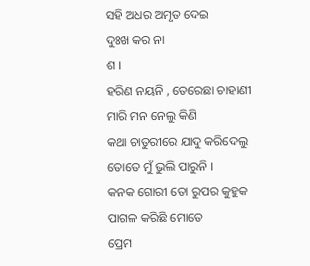ସହି ଅଧର ଅମୃତ ଦେଇ
ଦୁଃଖ କର ନା
ଶ ।
ହରିଣ ନୟନି , ତେରେଛା ଚାହାଣୀ
ମାରି ମନ ନେଲୁ କିଣି
କଥା ଚାତୁରୀରେ ଯାଦୁ କରିଦେଲୁ
ତୋତେ ମୁଁ ଭୁଲି ପାରୁନି ।
କନକ ଗୋରୀ ତୋ ରୁପର କୁହୁକ
ପାଗଳ କରିଛି ମୋତେ
ପ୍ରେମ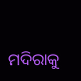ମଦିରାକୁ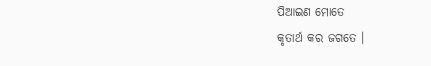ପିଆଇଣ ମୋତେ
କୃତାର୍ଥ କର ଜଗତେ ।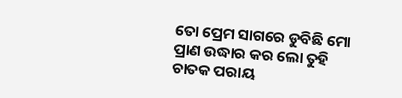ତୋ ପ୍ରେମ ସାଗରେ ଡୁବିଛି ମୋ
ପ୍ରାଣ ଉଦ୍ଧାର କର ଲୋ ତୁହି
ଚାତକ ପରାୟ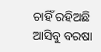ଚାହିଁ ରହିଅଛି
ଆସିବୁ ବରଷା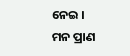ନେଇ ।
ମନ ପ୍ରାଣ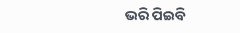ଭରି ପିଇବି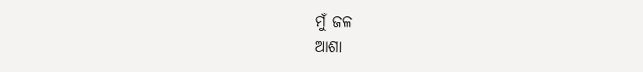ମୁଁ ଜଳ
ଆଶା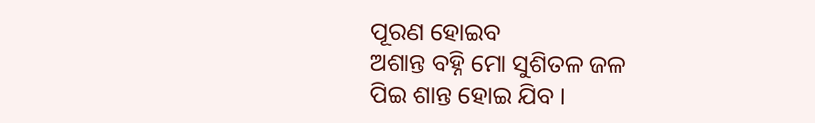ପୂରଣ ହୋଇବ
ଅଶାନ୍ତ ବହ୍ନି ମୋ ସୁଶିତଳ ଜଳ
ପିଇ ଶାନ୍ତ ହୋଇ ଯିବ ।